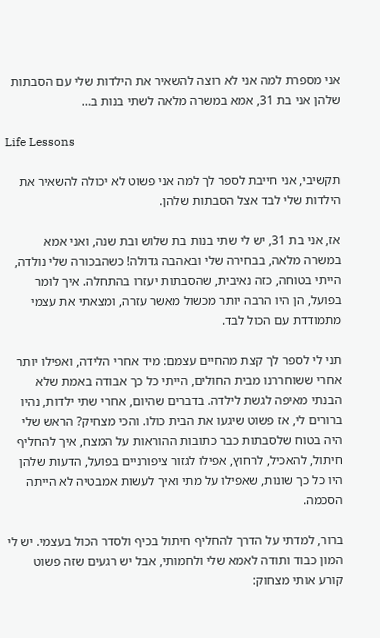אני מספרת למה אני לא רוצה להשאיר את הילדות שלי עם הסבתות שלהן אני בת 31, אמא במשרה מלאה לשתי בנות ב…

Life Lessons

תקשיבי, אני חייבת לספר לך למה אני פשוט לא יכולה להשאיר את הילדות שלי לבד אצל הסבתות שלהן.

אז, אני בת 31, יש לי שתי בנות בת שלוש ובת שנה, ואני אמא במשרה מלאה, בבחירה שלי ובאהבה גדולה! כשהבכורה שלי נולדה, הייתי בטוחה, כזה נאיבית, שהסבתות יעזרו בהתחלה. איך לומר בפועל, הן היו הרבה יותר מכשול מאשר עזרה, ומצאתי את עצמי מתמודדת עם הכול לבד.

תני לי לספר לך קצת מהחיים עצמם: מיד אחרי הלידה, ואפילו יותר אחרי ששוחררנו מבית החולים, הייתי כל כך אבודה באמת שלא הבנתי מאיפה לגשת לילדה. בדברים שהיום, אחרי שתי ילדות, נהיו ברורים לי, אז פשוט שיגעו את הבית כולו. והכי מצחיק? הראש שלי היה בטוח שלסבתות כבר כתובות ההוראות על המצח, איך להחליף חיתול, להאכיל, לרחוץ, אפילו לגזור ציפורניים בפועל, הדעות שלהן היו כל כך שונות, שאפילו על מתי ואיך לעשות אמבטיה לא הייתה הסכמה.

ברור, למדתי על הדרך להחליף חיתול בכיף ולסדר הכול בעצמי. יש לי המון כבוד ותודה לאמא שלי ולחמותי, אבל יש רגעים שזה פשוט קורע אותי מצחוק: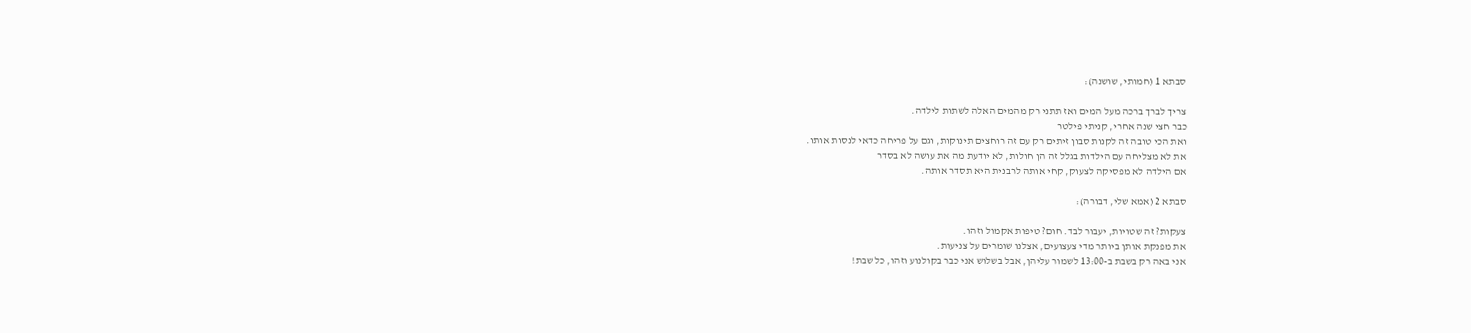סבתא 1 (חמותי, שושנה):

צריך לברך ברכה מעל המים ואז תתני רק מהמים האלה לשתות לילדה.
כבר חצי שנה אחרי, קניתי פילטר
ואת הכי טובה זה לקנות סבון זיתים רק עם זה רוחצים תינוקות, וגם על פריחה כדאי לנסות אותו.
את לא מצליחה עם הילדות בגלל זה הן חולות, לא יודעת מה את עושה לא בסדר
אם הילדה לא מפסיקה לצעוק, קחי אותה לרבנית היא תסדר אותה.

סבתא 2 (אמא שלי, דבורה):

צעקות? זה שטויות, יעבור לבד. חום? טיפות אקמול וזהו.
את מפנקת אותן ביותר מדי צעצועים, אצלנו שומרים על צניעות.
אני באה רק בשבת ב-13:00 לשמור עליהן, אבל בשלוש אני כבר בקולנוע וזהו, כל שבת!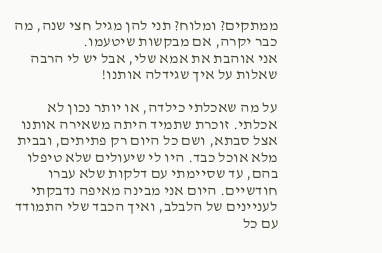ממתקים? ומלוח? תני להן מגיל חצי שנה, מה כבר יקרה, אם מבקשות שיטעמו.
אני אוהבת את אמא שלי, אבל יש לי הרבה שאלות על איך שגידלה אותנו!

על מה שאכלתי כילדה, או יותר נכון לא אכלתי. זוכרת שתמיד היתה משאירה אותנו אצל סבתא, ושם כל היום רק פתיתים, ובבית מלא אוכל כבד. היו לי שיעולים שלא טיפלו בהם, עד שסיימתי עם דלקות שלא עברו חודשיים. היום אני מבינה מאיפה נדבקתי לעניינים של הלבלב, ואיך הכבד שלי התמודד עם כל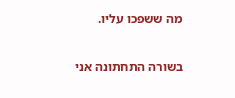מה ששפכו עליו.

בשורה התחתונה אני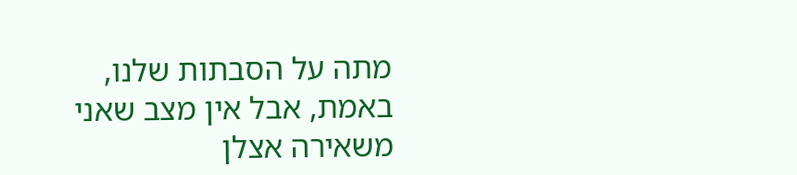מתה על הסבתות שלנו, באמת, אבל אין מצב שאני משאירה אצלן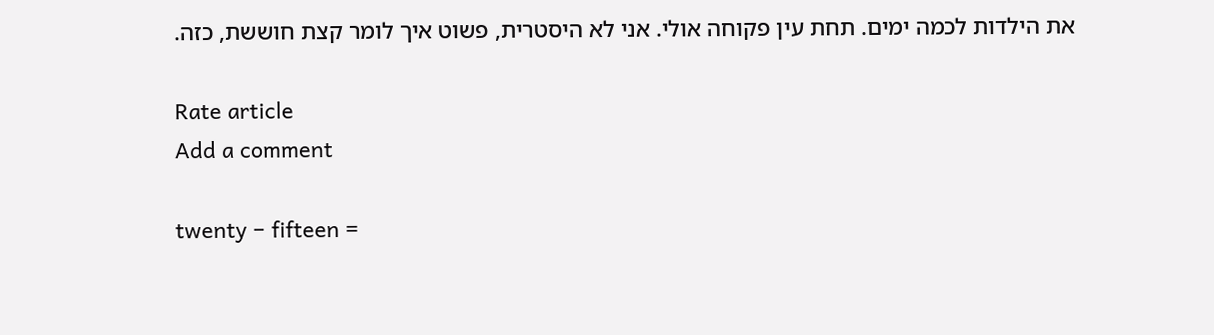את הילדות לכמה ימים. תחת עין פקוחה אולי. אני לא היסטרית, פשוט איך לומר קצת חוששת, כזה.

Rate article
Add a comment

twenty − fifteen =